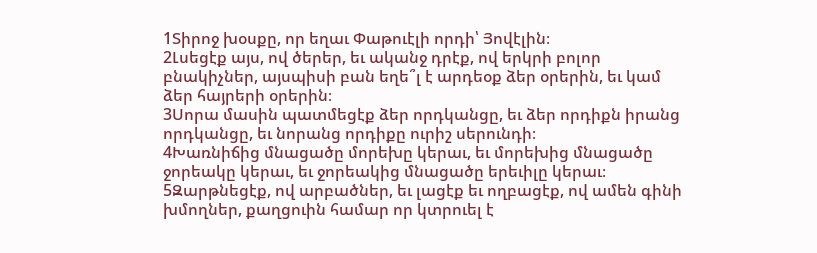1Տիրոջ խօսքը, որ եղաւ Փաթուէլի որդի՝ Յովէլին։
2Լսեցէք այս, ով ծերեր, եւ ականջ դրէք, ով երկրի բոլոր բնակիչներ, այսպիսի բան եղե՞լ է արդեօք ձեր օրերին, եւ կամ ձեր հայրերի օրերին։
3Սորա մասին պատմեցէք ձեր որդկանցը, եւ ձեր որդիքն իրանց որդկանցը, եւ նորանց որդիքը ուրիշ սերունդի։
4Խառնիճից մնացածը մորեխը կերաւ, եւ մորեխից մնացածը ջորեակը կերաւ, եւ ջորեակից մնացածը երեւիլը կերաւ։
5Զարթնեցէք, ով արբածներ, եւ լացէք եւ ողբացէք, ով ամեն գինի խմողներ, քաղցուին համար որ կտրուել է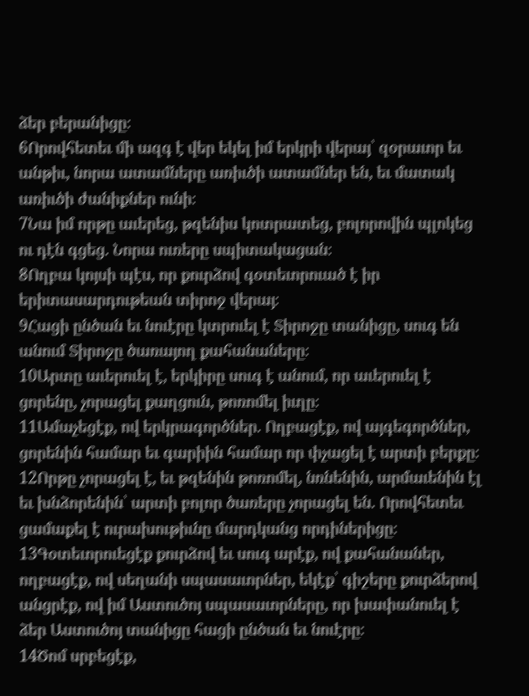ձեր բերանիցը։
6Որովհետեւ մի ազգ է վեր եկել իմ երկրի վերայ՝ զօրաւոր եւ անթիւ, նորա ատամները առիւծի ատամներ են, եւ մատակ առիւծի ժանիքներ ունի։
7Նա իմ որթը աւերեց, թզենիս կոտրատեց, բոլորովին պլոկեց ու դէն գցեց. Նորա ուռերը սպիտակացան։
8Ողբա կոյսի պէս, որ քուրձով գօտեւորուած է իր երիտասարդութեան տիրոջ վերայ։
9Հացի ընծան եւ նուէրը կտրուել է Տիրոջը տանիցը, սուգ են անում Տիրոջը ծառայող քահանաները։
10Արտը աւերուել է, երկիրը սուգ է անում, որ աւերուել է ցորենը, չորացել քաղցուն, թոռոմել իւղը։
11Ամաչեցէք, ով երկրագործներ. Ողբացէք, ով այգեգործներ, ցորենին համար եւ գարիին համար որ փչացել է արտի բերքը։
12Որթը չորացել է, եւ թզենին թոռոմել, նռնենին, արմաւենին էլ եւ խնձորենին՝ արտի բոլոր ծառերը չորացել են. Որովհետեւ ցամաքել է ուրախութիւնը մարդկանց որդիներիցը։
13Գօտեւորուեցէք քուրձով եւ սուգ արէք, ով քահանաներ, ողբացէք, ով սեղանի սպասաւորներ, եկէք՝ գիշերը քուրձերով անցրէք, ով իմ Աստուծոյ սպասաւորները, որ խափանուել է ձեր Աստուծոյ տանիցը հացի ընծան եւ նուէրը։
14Ծոմ սրբեցէք,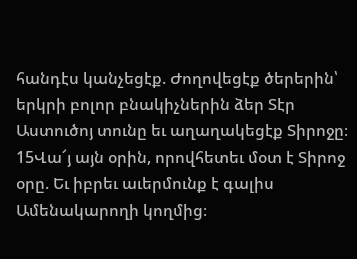հանդէս կանչեցէք. Ժողովեցէք ծերերին՝ երկրի բոլոր բնակիչներին ձեր Տէր Աստուծոյ տունը եւ աղաղակեցէք Տիրոջը։
15Վա՜յ այն օրին, որովհետեւ մօտ է Տիրոջ օրը. Եւ իբրեւ աւերմունք է գալիս Ամենակարողի կողմից։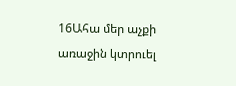16Ահա մեր աչքի առաջին կտրուել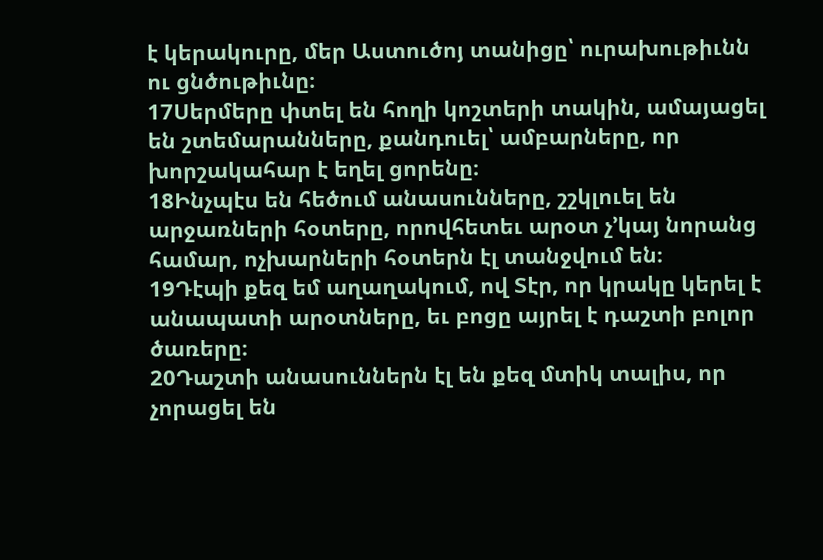է կերակուրը, մեր Աստուծոյ տանիցը՝ ուրախութիւնն ու ցնծութիւնը։
17Սերմերը փտել են հողի կոշտերի տակին, ամայացել են շտեմարանները, քանդուել՝ ամբարները, որ խորշակահար է եղել ցորենը։
18Ինչպէս են հեծում անասունները, շշկլուել են արջառների հօտերը, որովհետեւ արօտ չ’կայ նորանց համար, ոչխարների հօտերն էլ տանջվում են։
19Դէպի քեզ եմ աղաղակում, ով Տէր, որ կրակը կերել է անապատի արօտները, եւ բոցը այրել է դաշտի բոլոր ծառերը։
20Դաշտի անասուններն էլ են քեզ մտիկ տալիս, որ չորացել են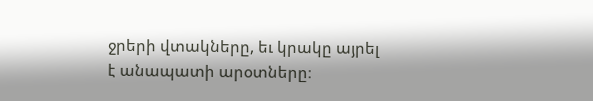ջրերի վտակները, եւ կրակը այրել է անապատի արօտները։